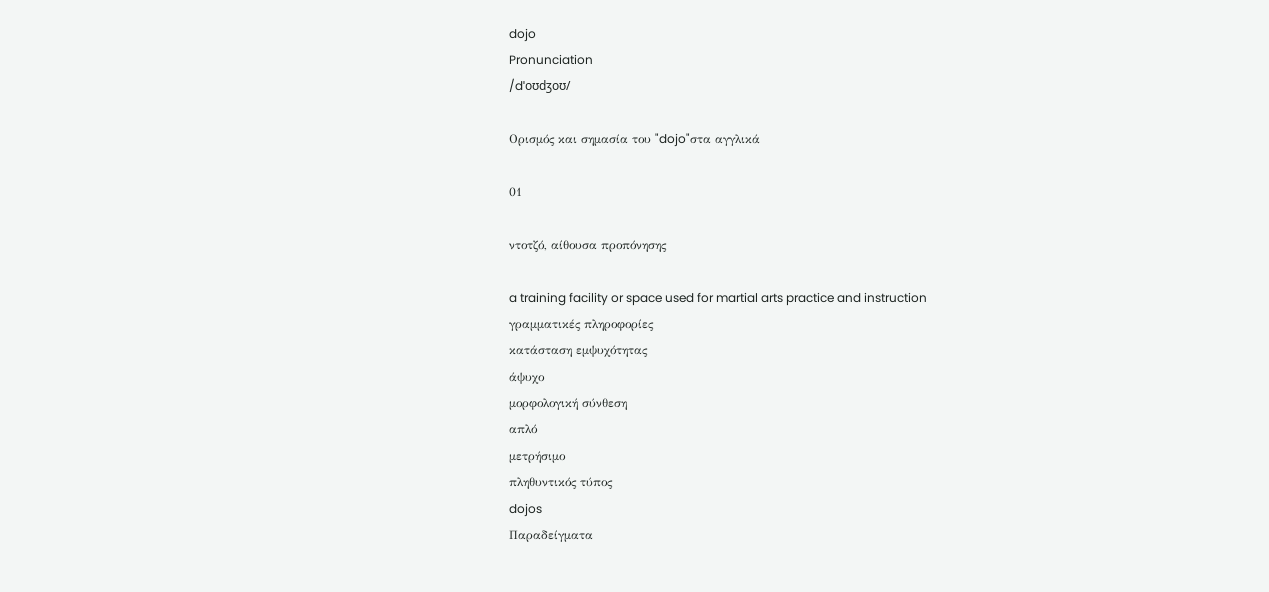dojo
Pronunciation
/dˈoʊdʒoʊ/

Ορισμός και σημασία του "dojo"στα αγγλικά

01

ντοτζό, αίθουσα προπόνησης

a training facility or space used for martial arts practice and instruction
γραμματικές πληροφορίες
κατάσταση εμψυχότητας
άψυχο
μορφολογική σύνθεση
απλό
μετρήσιμο
πληθυντικός τύπος
dojos
Παραδείγματα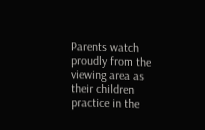Parents watch proudly from the viewing area as their children practice in the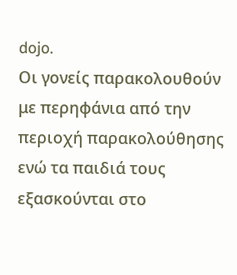dojo.
Οι γονείς παρακολουθούν με περηφάνια από την περιοχή παρακολούθησης ενώ τα παιδιά τους εξασκούνται στο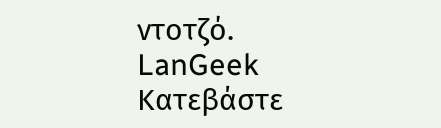ντοτζό.
LanGeek
Κατεβάστε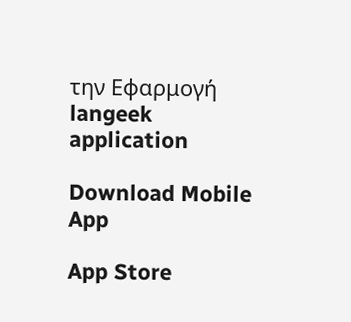την Εφαρμογή
langeek application

Download Mobile App

App Store